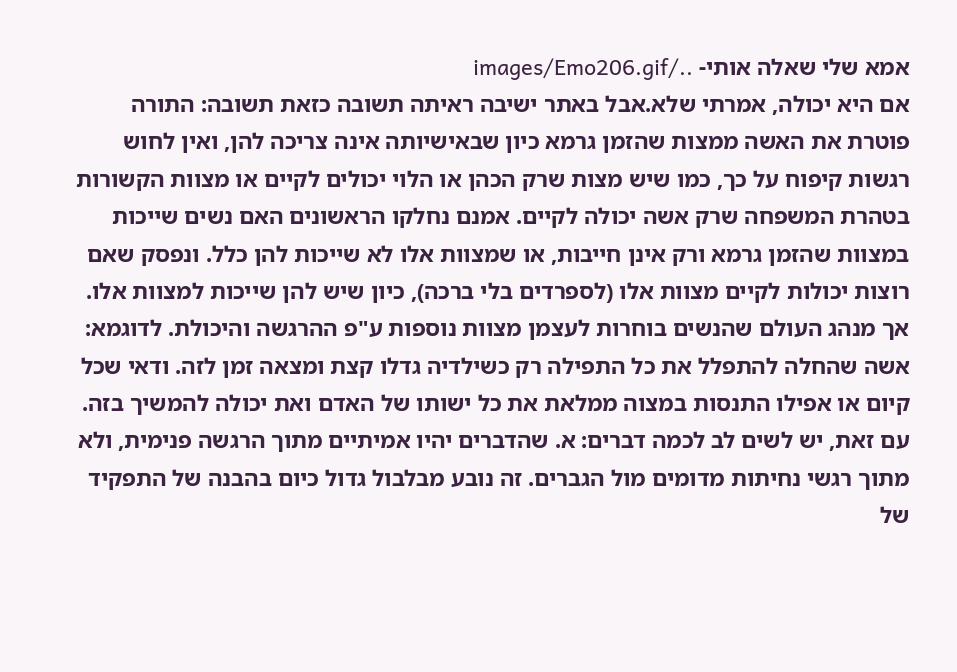אמא שלי שאלה אותי- ../images/Emo206.gif
אם היא יכולה, אמרתי שלא.אבל באתר ישיבה ראיתה תשובה כזאת תשובה: התורה פוטרת את האשה ממצות שהזמן גרמא כיון שבאישיותה אינה צריכה להן, ואין לחוש רגשות קיפוח על כך, כמו שיש מצות שרק הכהן או הלוי יכולים לקיים או מצוות הקשורות בטהרת המשפחה שרק אשה יכולה לקיים. אמנם נחלקו הראשונים האם נשים שייכות במצוות שהזמן גרמא ורק אינן חייבות, או שמצוות אלו לא שייכות להן כלל. ונפסק שאם רוצות יכולות לקיים מצוות אלו (לספרדים בלי ברכה), כיון שיש להן שייכות למצוות אלו. אך מנהג העולם שהנשים בוחרות לעצמן מצוות נוספות ע"פ ההרגשה והיכולת. לדוגמא: אשה שהחלה להתפלל את כל התפילה רק כשילדיה גדלו קצת ומצאה זמן לזה. ודאי שכל קיום או אפילו התנסות במצוה ממלאת את כל ישותו של האדם ואת יכולה להמשיך בזה. עם זאת, יש לשים לב לכמה דברים: א. שהדברים יהיו אמיתיים מתוך הרגשה פנימית, ולא מתוך רגשי נחיתות מדומים מול הגברים. זה נובע מבלבול גדול כיום בהבנה של התפקיד של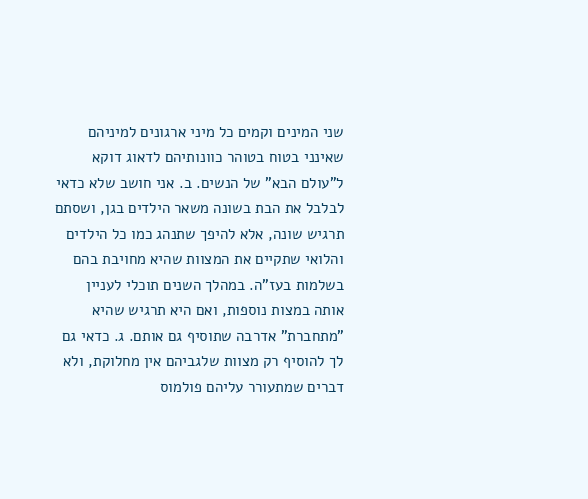שני המינים וקמים כל מיני ארגונים למיניהם שאינני בטוח בטוהר כוונותיהם לדאוג דוקא ל"עולם הבא" של הנשים. ב. אני חושב שלא כדאי לבלבל את הבת בשונה משאר הילדים בגן, ושסתם תרגיש שונה, אלא להיפך שתנהג כמו כל הילדים והלואי שתקיים את המצוות שהיא מחויבת בהם בשלמות בעז"ה. במהלך השנים תוכלי לעניין אותה במצות נוספות, ואם היא תרגיש שהיא "מתחברת" אדרבה שתוסיף גם אותם. ג. כדאי גם לך להוסיף רק מצוות שלגביהם אין מחלוקת, ולא דברים שמתעורר עליהם פולמוס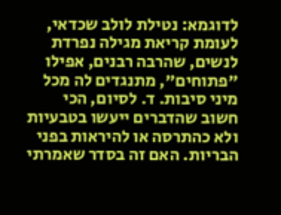לדוגמא: נטילת לולב שכדאי, לעומת קריאת מגילה נפרדת לנשים, שהרבה רבנים, אפילו "פתוחים", מתנגדים לה מכל מיני סיבות. ד. לסיום, הכי חשוב שהדברים ייעשו בטבעיות ולא כהתרסה או להיראות בפני הבריות. האם זה בסדר שאמרתי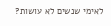לאימי שנשים לא עושות?